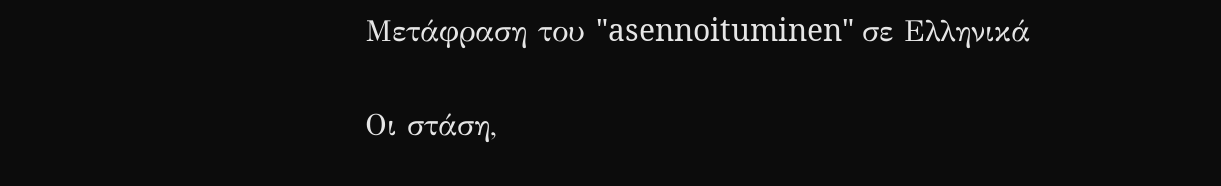Μετάφραση του "asennoituminen" σε Ελληνικά

Οι στάση,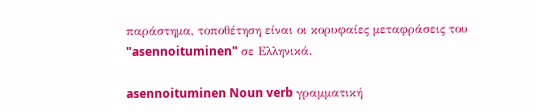παράστημα, τοποθέτηση είναι οι κορυφαίες μεταφράσεις του "asennoituminen" σε Ελληνικά.

asennoituminen Noun verb γραμματική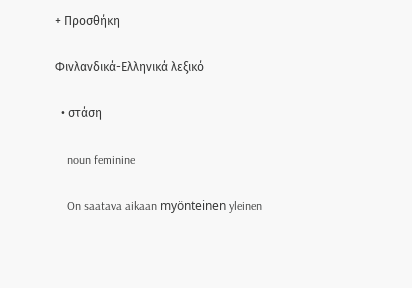+ Προσθήκη

Φινλανδικά-Ελληνικά λεξικό

  • στάση

    noun feminine

    On saatava aikaan myönteinen yleinen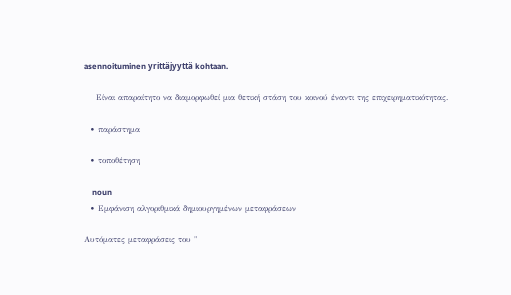asennoituminen yrittäjyyttä kohtaan.

    Είναι απαραίτητο να διαμορφωθεί μια θετική στάση του κοινού έναντι της επιχειρηματικότητας.

  • παράστημα

  • τοποθέτηση

    noun
  • Εμφάνιση αλγοριθμικά δημιουργημένων μεταφράσεων

Αυτόματες μεταφράσεις του "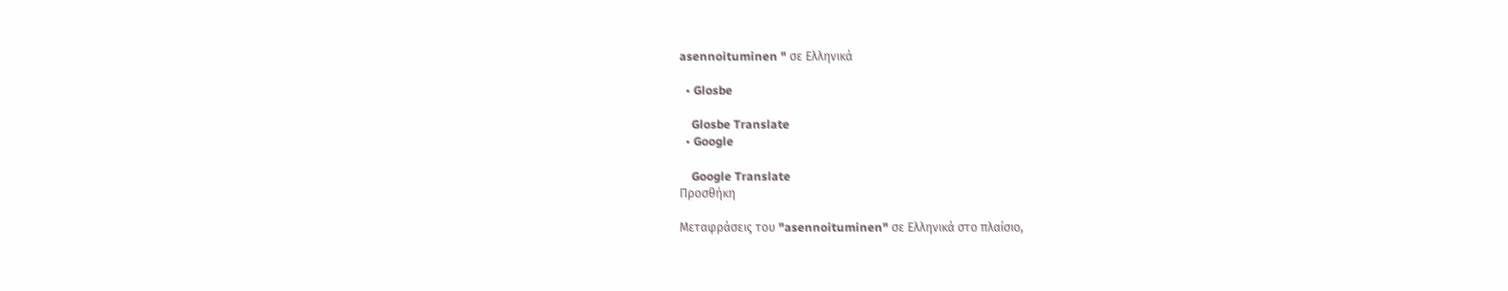asennoituminen " σε Ελληνικά

  • Glosbe

    Glosbe Translate
  • Google

    Google Translate
Προσθήκη

Μεταφράσεις του "asennoituminen" σε Ελληνικά στο πλαίσιο,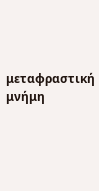μεταφραστική μνήμη